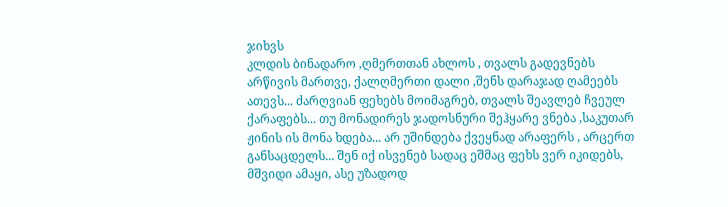ჯიხვს
კლდის ბინადარო ,ღმერთთან ახლოს , თვალს გადევნებს არწივის მართვე, ქალღმერთი დალი ,შენს დარაჯად ღამეებს ათევს... ძარღვიან ფეხებს მოიმაგრებ, თვალს შეავლებ ჩვეულ ქარაფებს... თუ მონადირეს ჯადოსნური შეჰყარე ვნება ,საკუთარ ჟინის ის მონა ხდება... არ უშინდება ქვეყნად არაფერს , არცერთ განსაცდელს... შენ იქ ისვენებ სადაც ეშმაც ფეხს ვერ იკიდებს, მშვიდი ამაყი, ასე უზადოდ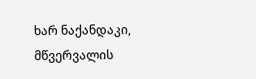ხარ ნაქანდაკი, მწვერვალის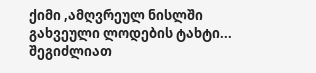ქიმი ,ამღვრეულ ნისლში გახვეული ლოდების ტახტი...
შეგიძლიათ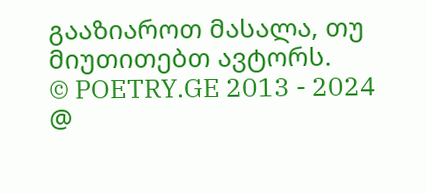გააზიაროთ მასალა, თუ მიუთითებთ ავტორს.
© POETRY.GE 2013 - 2024
@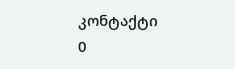კონტაქტი
0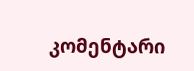კომენტარი